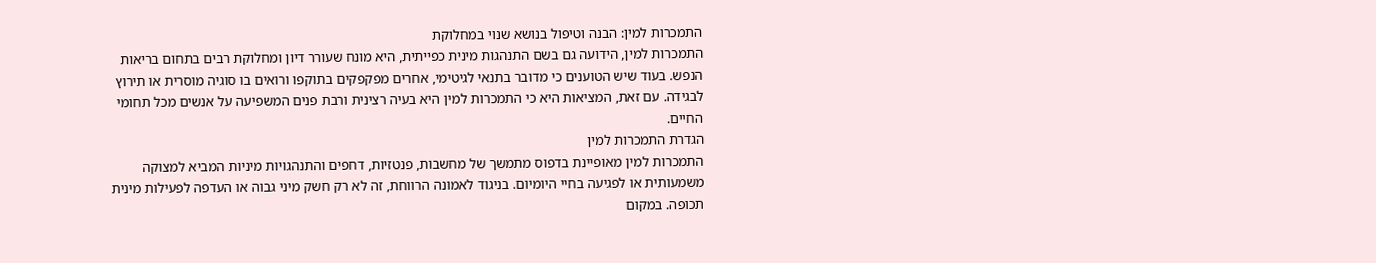התמכרות למין: הבנה וטיפול בנושא שנוי במחלוקת
התמכרות למין, הידועה גם בשם התנהגות מינית כפייתית, היא מונח שעורר דיון ומחלוקת רבים בתחום בריאות הנפש. בעוד שיש הטוענים כי מדובר בתנאי לגיטימי, אחרים מפקפקים בתוקפו ורואים בו סוגיה מוסרית או תירוץ לבגידה. עם זאת, המציאות היא כי התמכרות למין היא בעיה רצינית ורבת פנים המשפיעה על אנשים מכל תחומי החיים.
הגדרת התמכרות למין
התמכרות למין מאופיינת בדפוס מתמשך של מחשבות, פנטזיות, דחפים והתנהגויות מיניות המביא למצוקה משמעותית או לפגיעה בחיי היומיום. בניגוד לאמונה הרווחת, זה לא רק חשק מיני גבוה או העדפה לפעילות מינית תכופה. במקום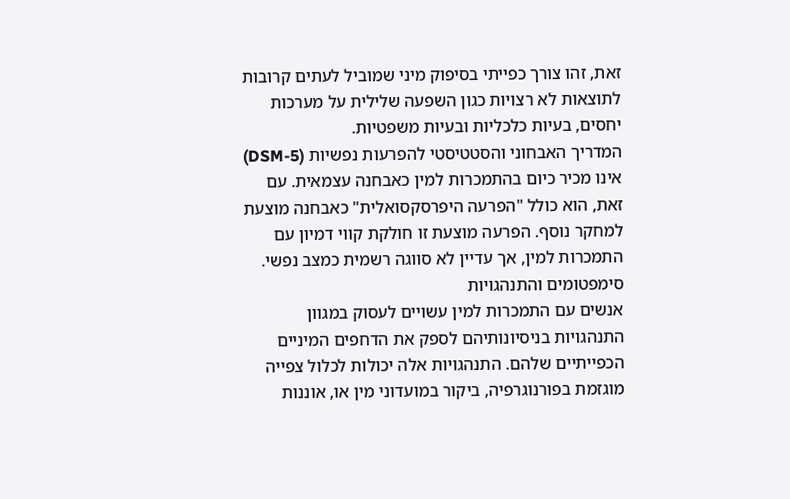זאת, זהו צורך כפייתי בסיפוק מיני שמוביל לעתים קרובות לתוצאות לא רצויות כגון השפעה שלילית על מערכות יחסים, בעיות כלכליות ובעיות משפטיות.
המדריך האבחוני והסטטיסטי להפרעות נפשיות (DSM-5) אינו מכיר כיום בהתמכרות למין כאבחנה עצמאית. עם זאת, הוא כולל "הפרעה היפרסקסואלית" כאבחנה מוצעת למחקר נוסף. הפרעה מוצעת זו חולקת קווי דמיון עם התמכרות למין, אך עדיין לא סווגה רשמית כמצב נפשי.
סימפטומים והתנהגויות
אנשים עם התמכרות למין עשויים לעסוק במגוון התנהגויות בניסיונותיהם לספק את הדחפים המיניים הכפייתיים שלהם. התנהגויות אלה יכולות לכלול צפייה מוגזמת בפורנוגרפיה, ביקור במועדוני מין או, אוננות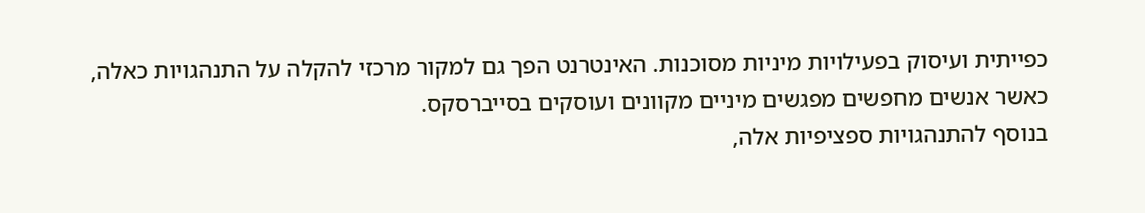כפייתית ועיסוק בפעילויות מיניות מסוכנות. האינטרנט הפך גם למקור מרכזי להקלה על התנהגויות כאלה, כאשר אנשים מחפשים מפגשים מיניים מקוונים ועוסקים בסייברסקס.
בנוסף להתנהגויות ספציפיות אלה,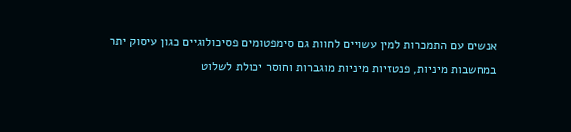אנשים עם התמכרות למין עשויים לחוות גם סימפטומים פסיכולוגיים כגון עיסוק יתר במחשבות מיניות, פנטזיות מיניות מוגברות וחוסר יכולת לשלוט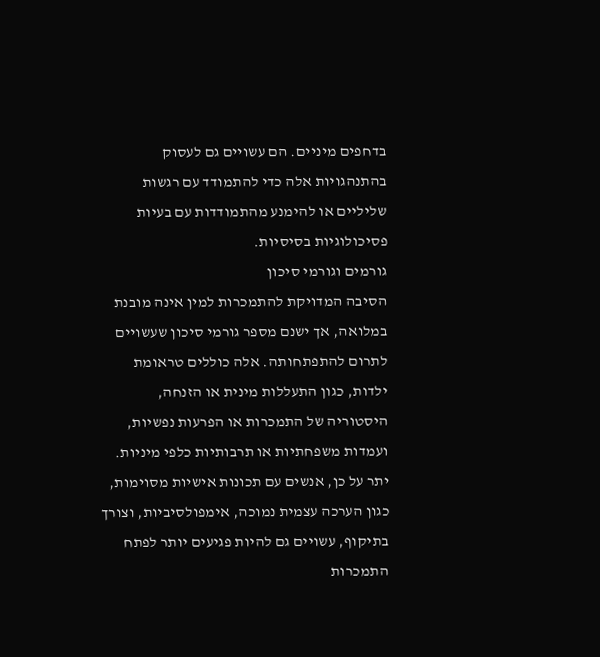בדחפים מיניים. הם עשויים גם לעסוק בהתנהגויות אלה כדי להתמודד עם רגשות שליליים או להימנע מהתמודדות עם בעיות פסיכולוגיות בסיסיות.
גורמים וגורמי סיכון
הסיבה המדויקת להתמכרות למין אינה מובנת במלואה, אך ישנם מספר גורמי סיכון שעשויים לתרום להתפתחותה. אלה כוללים טראומת ילדות, כגון התעללות מינית או הזנחה, היסטוריה של התמכרות או הפרעות נפשיות, ועמדות משפחתיות או תרבותיות כלפי מיניות. יתר על כן, אנשים עם תכונות אישיות מסוימות, כגון הערכה עצמית נמוכה, אימפולסיביות, וצורך בתיקוף, עשויים גם להיות פגיעים יותר לפתח התמכרות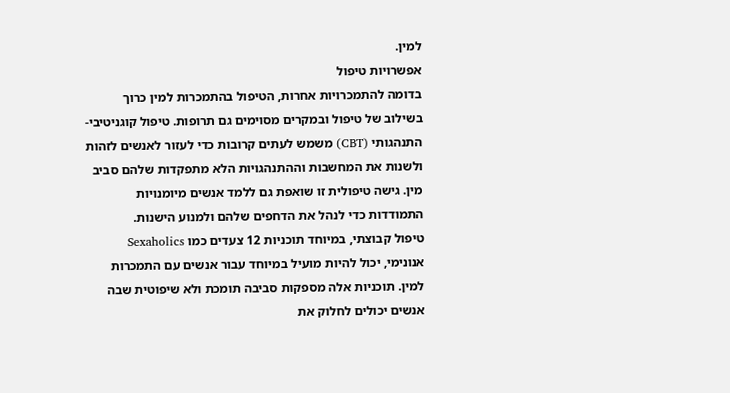למין.
אפשרויות טיפול
בדומה להתמכרויות אחרות, הטיפול בהתמכרות למין כרוך בשילוב של טיפול ובמקרים מסוימים גם תרופות. טיפול קוגניטיבי-התנהגותי (CBT) משמש לעתים קרובות כדי לעזור לאנשים לזהות ולשנות את המחשבות וההתנהגויות הלא מתפקדות שלהם סביב מין. גישה טיפולית זו שואפת גם ללמד אנשים מיומנויות התמודדות כדי לנהל את הדחפים שלהם ולמנוע הישנות.
טיפול קבוצתי, במיוחד תוכניות 12 צעדים כמו Sexaholics אנונימי, יכול להיות מועיל במיוחד עבור אנשים עם התמכרות למין. תוכניות אלה מספקות סביבה תומכת ולא שיפוטית שבה אנשים יכולים לחלוק את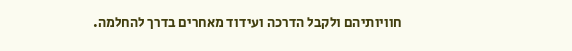חוויותיהם ולקבל הדרכה ועידוד מאחרים בדרך להחלמה.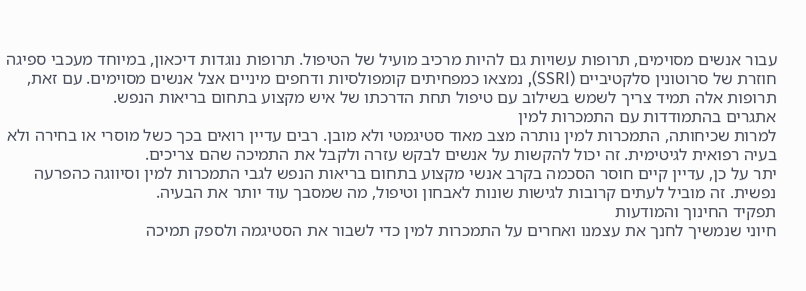עבור אנשים מסוימים, תרופות עשויות גם להיות מרכיב מועיל של הטיפול. תרופות נוגדות דיכאון, במיוחד מעכבי ספיגה חוזרת של סרוטונין סלקטיביים (SSRI), נמצאו כמפחיתים קומפולסיות ודחפים מיניים אצל אנשים מסוימים. עם זאת, תרופות אלה תמיד צריך לשמש בשילוב עם טיפול תחת הדרכתו של איש מקצוע בתחום בריאות הנפש.
אתגרים בהתמודדות עם התמכרות למין
למרות שכיחותה, התמכרות למין נותרה מצב מאוד סטיגמטי ולא מובן. רבים עדיין רואים בכך כשל מוסרי או בחירה ולא בעיה רפואית לגיטימית. זה יכול להקשות על אנשים לבקש עזרה ולקבל את התמיכה שהם צריכים.
יתר על כן, עדיין קיים חוסר הסכמה בקרב אנשי מקצוע בתחום בריאות הנפש לגבי התמכרות למין וסיווגה כהפרעה נפשית. זה מוביל לעתים קרובות לגישות שונות לאבחון וטיפול, מה שמסבך עוד יותר את הבעיה.
תפקיד החינוך והמודעות
חיוני שנמשיך לחנך את עצמנו ואחרים על התמכרות למין כדי לשבור את הסטיגמה ולספק תמיכה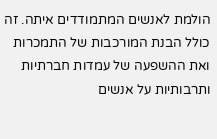הולמת לאנשים המתמודדים איתה. זה כולל הבנת המורכבות של התמכרות ואת ההשפעה של עמדות חברתיות ותרבותיות על אנשים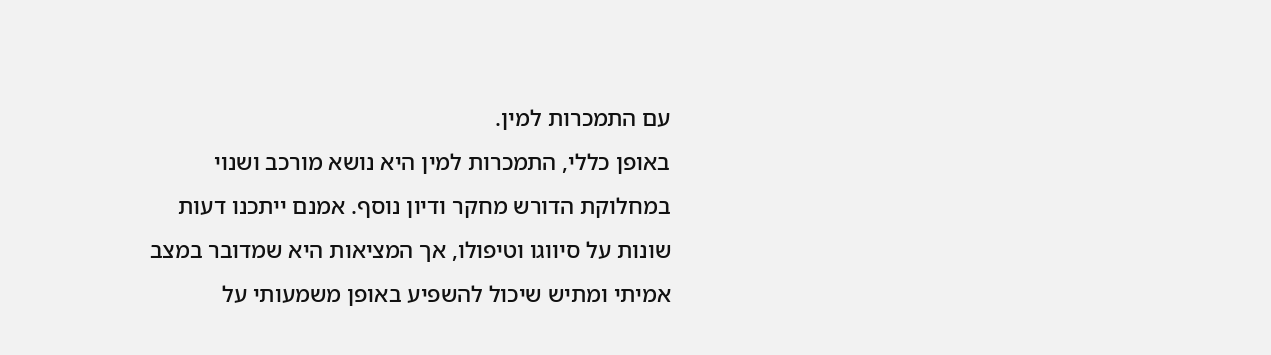עם התמכרות למין.
באופן כללי, התמכרות למין היא נושא מורכב ושנוי במחלוקת הדורש מחקר ודיון נוסף. אמנם ייתכנו דעות שונות על סיווגו וטיפולו, אך המציאות היא שמדובר במצב אמיתי ומתיש שיכול להשפיע באופן משמעותי על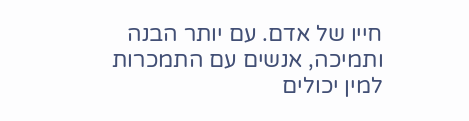חייו של אדם. עם יותר הבנה ותמיכה, אנשים עם התמכרות למין יכולים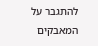להתגבר על המאבקים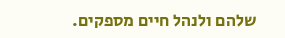שלהם ולנהל חיים מספקים.